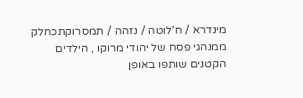מינדרא / ח'לוטה / נזהה / תמסרוקתכחלק ממנהגי פסח של יהודי מרוקו , הילדים הקטנים שותפו באופן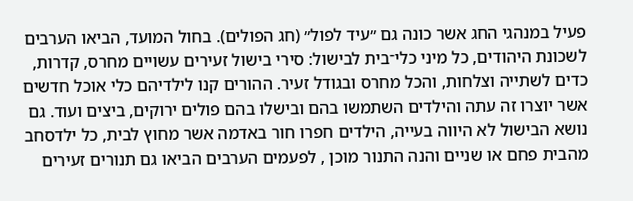פעיל במנהגי החג אשר כונה גם ״עיד לפול״ (חג הפולים). בחול המועד, הביאו הערבים לשכונת היהודים, כל מיני כלי־בית לבישול: סירי בישול זעירים עשויים מחרס, קדרות, כדים לשתייה וצלחות, והכל מחרס ובגודל זעיר. ההורים קנו לילדיהם כלי אוכל חדשים אשר יוצרו זה עתה והילדים השתמשו בהם ובישלו בהם פולים ירוקים, ביצים ועוד. גם נושא הבישול לא היווה בעייה, הילדים חפרו חור באדמה אשר מחוץ לבית, כל ילדסחב מהבית פחם או שניים והנה התנור מוכן , לפעמים הערבים הביאו גם תנורים זעירים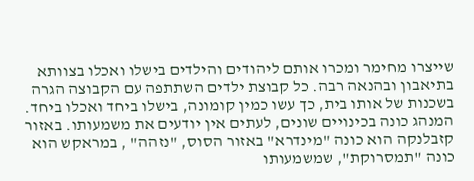שייצרו מחימר ומכרו אותם ליהודים והילדים בישלו ואכלו בצוותא בתיאבון ובהנאה רבה. כל קבוצת ילדים השתתפה עם הקבוצה הגרה בשכנות של אותו בית, כך עשו כמין קומונה, בישלו ביחד ואכלו ביחד. המנהג כונה בכינויים שונים, לעתים אין יודעים את משמעותו. באזור קזבלנקה הוא כונה "מינדרא" באזור הסוס, "נזהה" , במראקש הוא כונה "תמסרוקת", שמשמעותו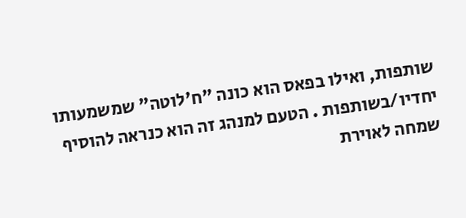שותפות, ואילו בפאס הוא כונה "ח'לוטה" שמשמעותו יחדיו/בשותפות . הטעם למנהג זה הוא כנראה להוסיף שמחה לאוירת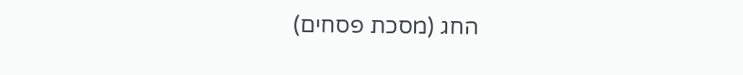החג (מסכת פסחים)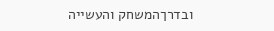ובדרךהמשחק והעשייה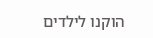הוקנו לילדים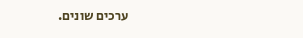ערכים שונים.